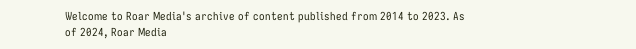Welcome to Roar Media's archive of content published from 2014 to 2023. As of 2024, Roar Media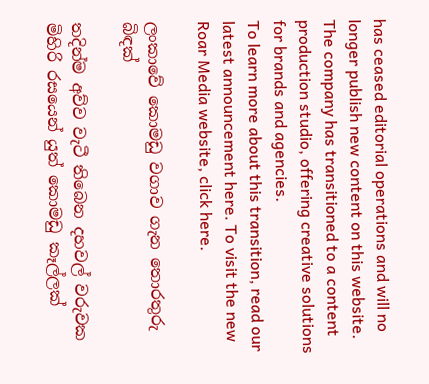has ceased editorial operations and will no longer publish new content on this website.
The company has transitioned to a content production studio, offering creative solutions for brands and agencies.
To learn more about this transition, read our latest announcement here. To visit the new Roar Media website, click here.

ලංකාවේ කොමඩු වගාව ගැන තොරතුරු බිඳක්

තදින්ම අව්ව වැටී තිබෙන දහවල් වරුවක මිහිරි රසයෙන් යුත් කොමඩු කෑල්ලක්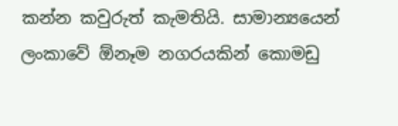කන්න කවුරුත් කැමතියි. සාමාන්‍යයෙන් ලංකාවේ ඕනෑම නගරයකින් කොමඩු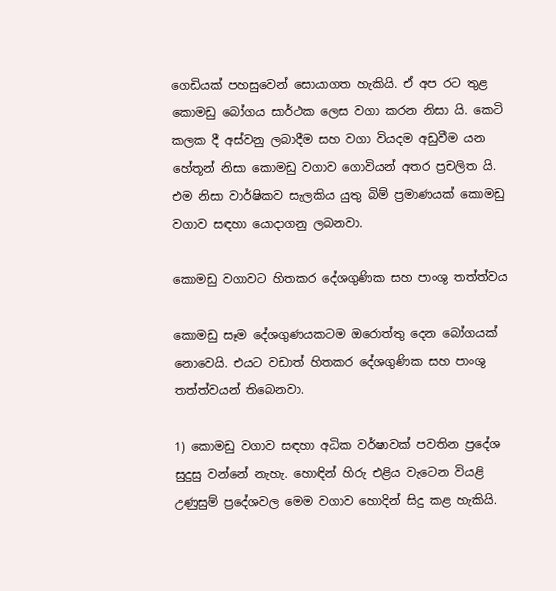ගෙඩියක් පහසුවෙන් සොයාගත හැකියි. ඒ අප රට තුළ කොමඩු බෝගය සාර්ථක ලෙස වගා කරන නිසා යි. කෙටි කලක දී අස්වනු ලබාදීම සහ වගා වියදම අඩුවීම යන හේතූන් නිසා කොමඩු වගාව ගොවියන් අතර ප්‍රචලිත යි. එම නිසා වාර්ෂිකව සැලකිය යුතු බිම් ප්‍රමාණයක් කොමඩු වගාව සඳහා යොදාගනු ලබනවා.

කොමඩු වගාවට හිතකර දේශගුණික සහ පාංශු තත්ත්වය

කොමඩු සෑම දේශගුණයකටම ඔරොත්තු දෙන බෝගයක් නොවෙයි. එයට වඩාත් හිතකර දේශගුණික සහ පාංශු තත්ත්වයන් තිබෙනවා.

1) කොමඩු වගාව සඳහා අධික වර්ෂාවක් පවතින ප්‍රදේශ සුදුසු වන්නේ නැහැ. හොඳින් හිරු එළිය වැටෙන වියළි උණුසුම් ප්‍රදේශවල මෙම වගාව හොදින් සිදු කළ හැකියි.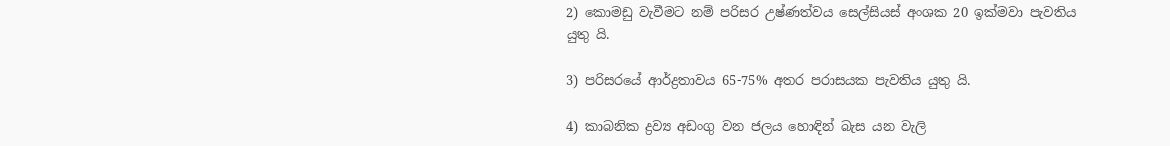2) කොමඩු වැවීමට නම් පරිසර උෂ්ණත්වය සෙල්සියස් අංශක 20 ඉක්මවා පැවතිය යුතු යි.

3) පරිසරයේ ආර්ද්‍රතාවය 65-75% අතර පරාසයක පැවතිය යුතු යි.

4) කාබනික ද්‍රව්‍ය අඩංගු වන ජලය හොඳින් බැස යන වැලි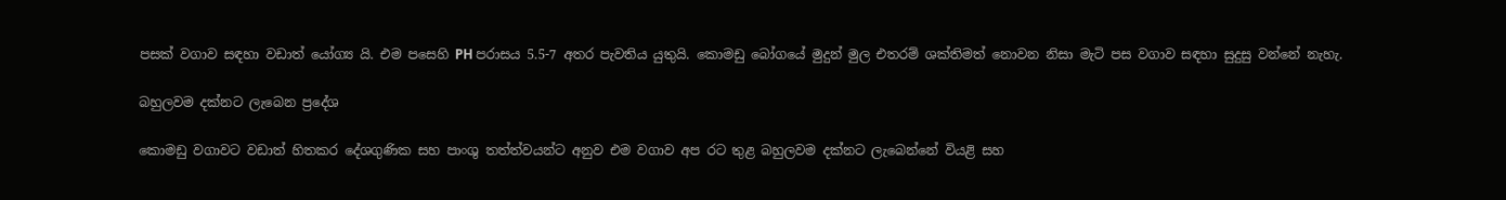පසක් වගාව සඳහා වඩාත් යෝග්‍ය යි. එම පසෙහි PH පරාසය 5.5-7 අතර පැවතිය යුතුයි. කොමඩු බෝගයේ මුදුන් මුල එතරම් ශක්තිමත් නොවන නිසා මැටි පස වගාව සඳහා සුදුසු වන්නේ නැහැ.

බහුලවම දක්නට ලැබෙන ප්‍රදේශ

කොමඩු වගාවට වඩාත් හිතකර දේශගුණික සහ පාංශු තත්ත්වයන්ට අනුව එම වගාව අප රට තුළ බහුලවම දක්නට ලැබෙන්නේ වියළි සහ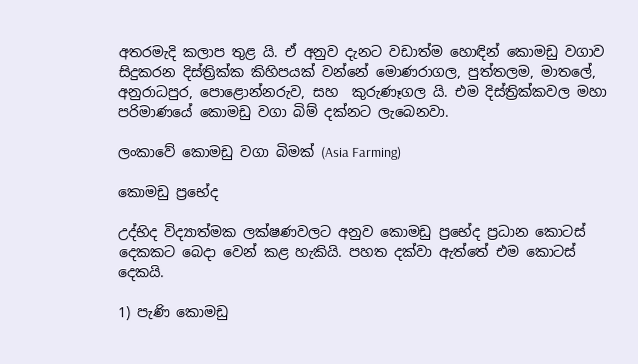අතරමැදි කලාප තුළ යි. ඒ අනුව දැනට වඩාත්ම හොඳින් කොමඩු වගාව සිදුකරන දිස්ත්‍රික්ක කිහිපයක් වන්නේ මොණරාගල, පුත්තලම, මාතලේ, අනුරාධපුර, පොළොන්නරුව, සහ  කුරුණෑගල යි. එම දිස්ත්‍රික්කවල මහා පරිමාණයේ කොමඩු වගා බිම් දක්නට ලැබෙනවා.

ලංකාවේ කොමඩු වගා බිමක් (Asia Farming)

කොමඩු ප්‍රභේද

උද්භිද විද්‍යාත්මක ලක්ෂණවලට අනුව කොමඩු ප්‍රභේද ප්‍රධාන කොටස් දෙකකට බෙදා වෙන් කළ හැකියි. පහත දක්වා ඇත්තේ එම කොටස් දෙකයි.

1) පැණි කොමඩු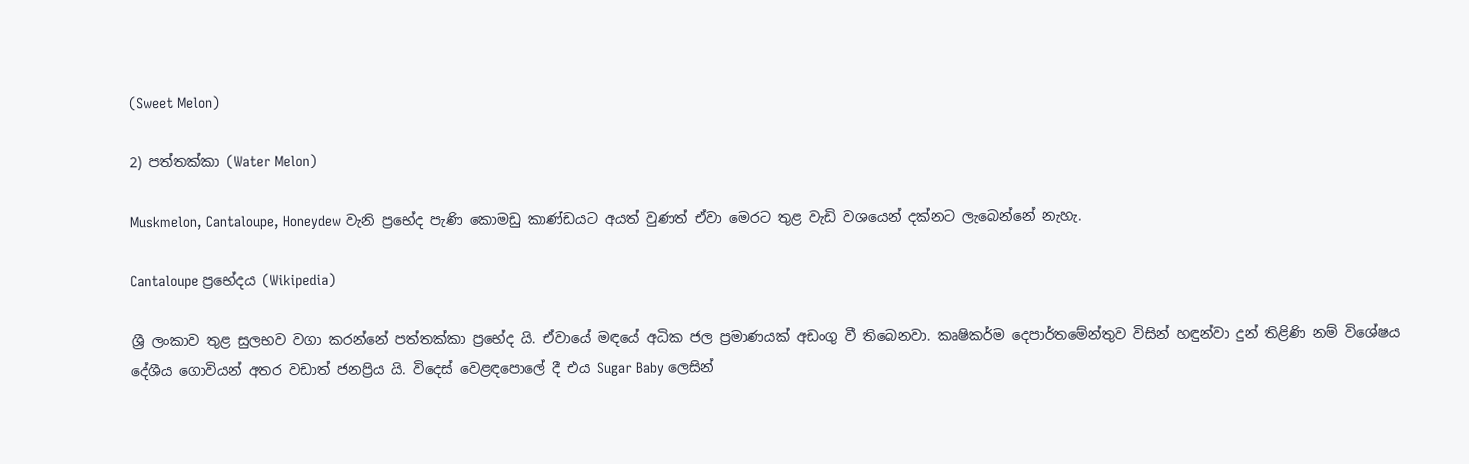(Sweet Melon)

2) පත්තක්කා (Water Melon)

Muskmelon, Cantaloupe, Honeydew වැනි ප්‍රභේද පැණි කොමඩු කාණ්ඩයට අයත් වුණත් ඒවා මෙරට තුළ වැඩි වශයෙන් දක්නට ලැබෙන්නේ නැහැ.

Cantaloupe ප්‍රභේදය (Wikipedia)

ශ්‍රී ලංකාව තුළ සුලභව වගා කරන්නේ පත්තක්කා ප්‍රභේද යි. ඒවායේ මඳයේ අධික ජල ප්‍රමාණයක් අඩංගු වී තිබෙනවා. කෘෂිකර්ම දෙපාර්තමේන්තුව විසින් හඳුන්වා දුන් තිළිණි නම් විශේෂය දේශීය ගොවියන් අතර වඩාත් ජනප්‍රිය යි. විදෙස් වෙළඳපොලේ දී එය Sugar Baby ලෙසින්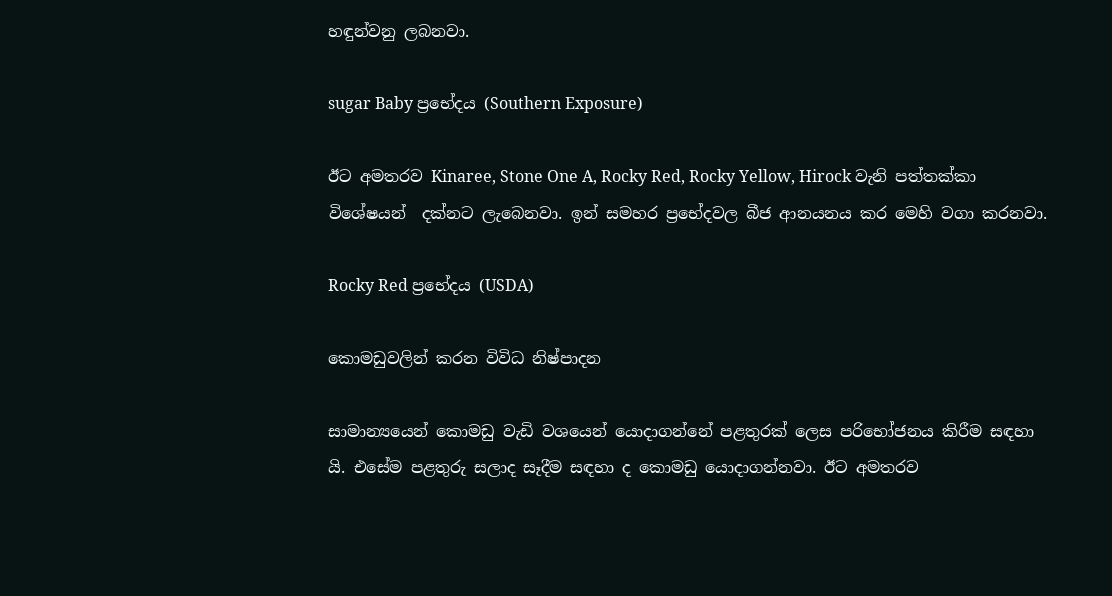හඳුන්වනු ලබනවා.

sugar Baby ප්‍රභේදය (Southern Exposure)

ඊට අමතරව Kinaree, Stone One A, Rocky Red, Rocky Yellow, Hirock වැනි පත්තක්කා විශේෂයන්  දක්නට ලැබෙනවා. ඉන් සමහර ප්‍රභේදවල බීජ ආනයනය කර මෙහි වගා කරනවා.

Rocky Red ප්‍රභේදය (USDA)

කොමඩුවලින් කරන විවිධ නිෂ්පාදන

සාමාන්‍යයෙන් කොමඩු වැඩි වශයෙන් යොදාගන්නේ පළතුරක් ලෙස පරිභෝජනය කිරීම සඳහා යි. එසේම පළතුරු සලාද සෑදීම සඳහා ද කොමඩු යොදාගන්නවා. ඊට අමතරව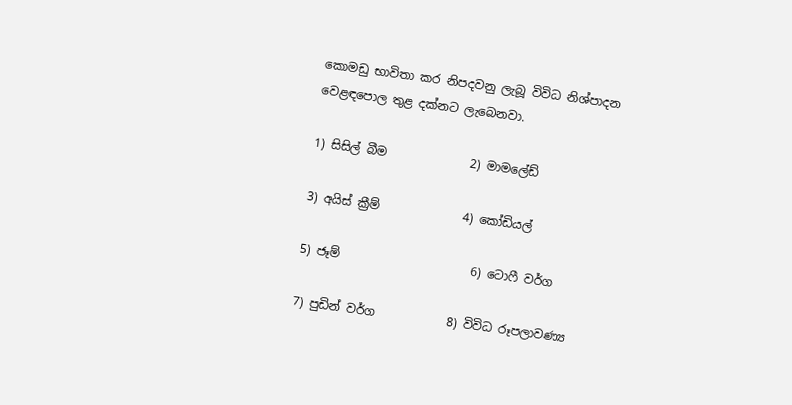කොමඩු භාවිතා කර නිපදවනු ලැබූ විවිධ නිශ්පාදන වෙළඳපොල තුළ දක්නට ලැබෙනවා.

1) සිසිල් බීම              2) මාමලේඩ්

3) අයිස් ක්‍රීම්              4) කෝඩියල්

5) ජෑම්                      6) ටොෆී වර්ග

7) පුඩින් වර්ග            8) විවිධ රූපලාවණ්‍ය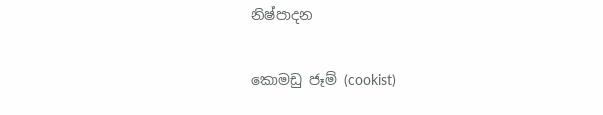නිෂ්පාදන

කොමඩු ජෑම් (cookist)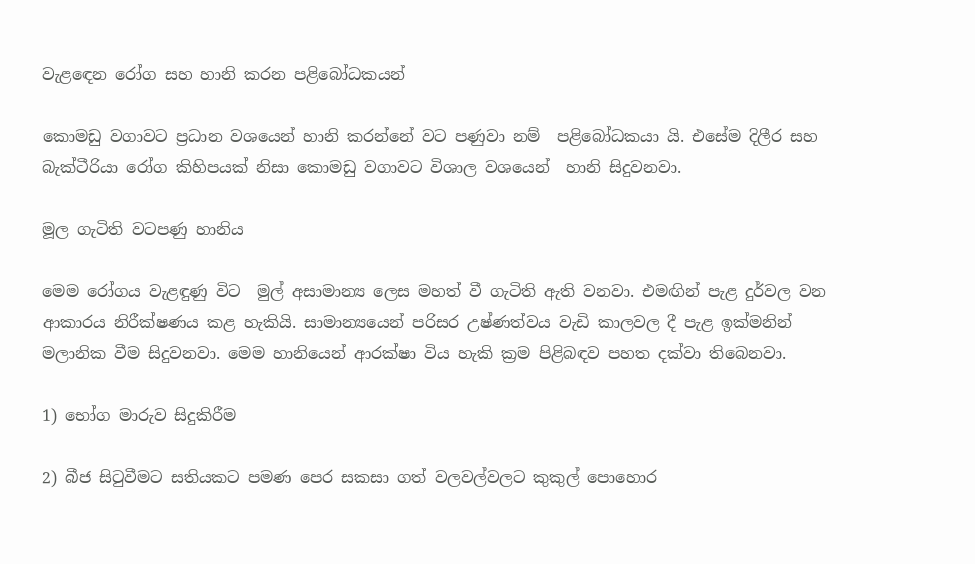වැළඳෙන රෝග සහ හානි කරන පළිබෝධකයන්

කොමඩු වගාවට ප්‍රධාන වශයෙන් හානි කරන්නේ වට පණුවා නම්  පළිබෝධකයා යි. එසේම දිලීර සහ බැක්ටීරියා රෝග කිහිපයක් නිසා කොමඩු වගාවට විශාල වශයෙන්  හානි සිදුවනවා.

මූල ගැටිති වටපණු හානිය

මෙම රෝගය වැළඳුණු විට  මුල් අසාමාන්‍ය ලෙස මහත් වී ගැටිති ඇති වනවා. එමඟින් පැළ දුර්වල වන ආකාරය නිරීක්ෂණය කළ හැකියි. සාමාන්‍යයෙන් පරිසර උෂ්ණත්වය වැඩි කාලවල දී පැළ ඉක්මනින් මලානික වීම සිදුවනවා. මෙම හානියෙන් ආරක්ෂා විය හැකි ක්‍රම පිළිබඳව පහත දක්වා තිබෙනවා.

1) භෝග මාරුව සිදුකිරීම

2) බීජ සිටුවීමට සතියකට පමණ පෙර සකසා ගත් වලවල්වලට කුකුල් පොහොර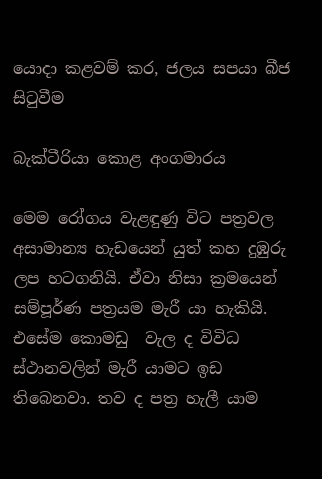යොදා කළවම් කර, ජලය සපයා බීජ සිටුවීම

බැක්ටීරියා කොළ අංගමාරය

මෙම රෝගය වැළඳුණු විට පත්‍රවල අසාමාන්‍ය හැඩයෙන් යුත් කහ දුඹුරු ලප හටගනියි. ඒවා නිසා ක්‍රමයෙන්  සම්පූර්ණ පත්‍රයම මැරී යා හැකියි. එසේම කොමඩු  වැල ද විවිධ ස්ථානවලින් මැරී යාමට ඉඩ තිබෙනවා. තව ද පත්‍ර හැලී යාම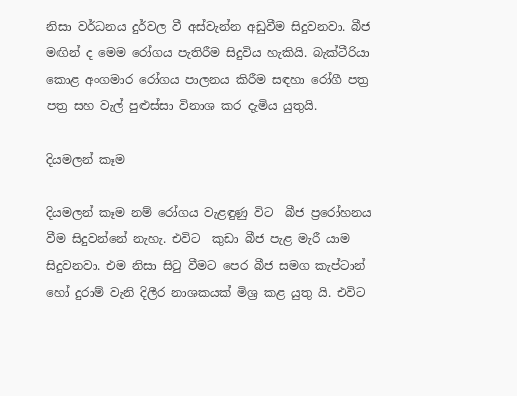නිසා වර්ධනය දුර්වල වී අස්වැන්න අඩුවීම සිදුවනවා. බීජ මඟින් ද මෙම රෝගය පැතිරීම සිදුවිය හැකියි. බැක්ටීරියා කොළ අංගමාර රෝගය පාලනය කිරීම සඳහා රෝගී පත්‍ර පත්‍ර සහ වැල් පුළුස්සා විනාශ කර දැමිය යුතුයි.

දියමලන් කෑම

දියමලන් කෑම නම් රෝගය වැළඳුණු විට  බීජ ප්‍රරෝහනය වීම සිදුවන්නේ නැහැ. එවිට  කුඩා බීජ පැළ මැරී යාම සිදුවනවා. එම නිසා සිටු වීමට පෙර බීජ සමග කැප්ටාන් හෝ දුරාම් වැනි දිලීර නාශකයක් මිශ්‍ර කළ යුතු යි. එවිට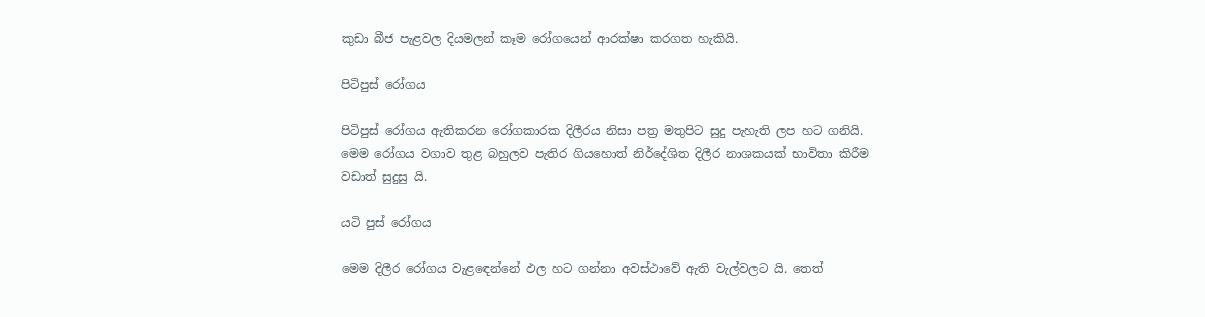කුඩා බීජ පැළවල දියමලන් කෑම රෝගයෙන් ආරක්ෂා කරගත හැකියි.

පිටිපුස් රෝගය

පිටිපුස් රෝගය ඇතිකරන රෝගකාරක දිලීරය නිසා පත්‍ර මතුපිට සුදු පැහැති ලප හට ගනියි. මෙම රෝගය වගාව තුළ බහුලව පැතිර ගියහොත් නිර්දේශිත දිලීර නාශකයක් භාවිතා කිරීම වඩාත් සුදුසු යි.

යටි පුස් රෝගය

මෙම දිලීර රෝගය වැළඳෙන්නේ ඵල හට ගන්නා අවස්ථාවේ ඇති වැල්වලට යි. තෙත්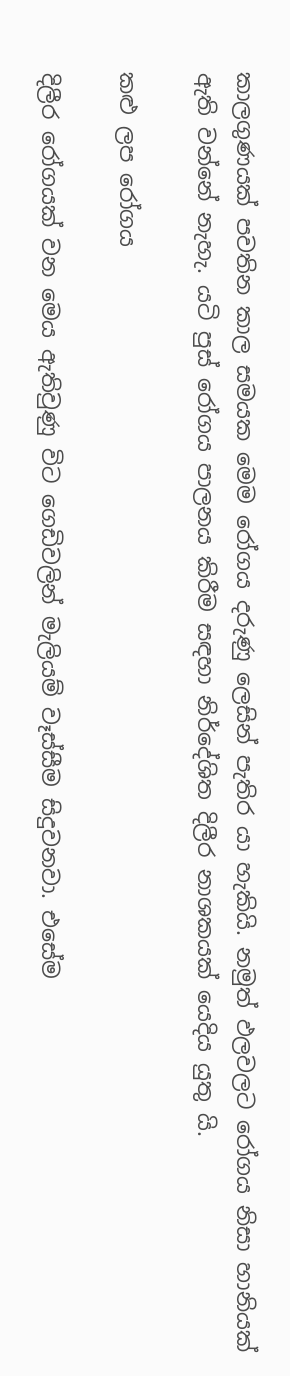කාලගුණයක් පවතින කාල සමයක මෙම රෝගය දරුණු ලෙසින් පැතිර යා හැකියි. නමුත් ඵලවලට රෝගය නිසා හානියක් ඇති වන්නේ නැහැ. යටි පුස් රෝගය පාලනය කිරීම සඳහා නිර්දේශිත දිලීර නාශකයක් යෙදිය යුතු යි.

කළු ලප රෝගය

දිලීර රෝගයක් වන මෙය ඇතිවුණු විට ගෙඩිවලින් මැලියම් වෑස්සීම සිදුවනවා. එසේම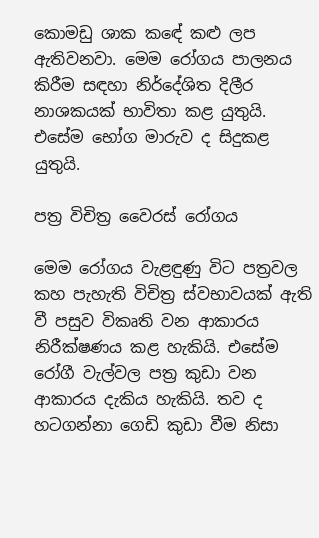කොමඩු ශාක කඳේ කළු ලප ඇතිවනවා. මෙම රෝගය පාලනය කිරීම සඳහා නිර්දේශිත දිලීර නාශකයක් භාවිතා කළ යුතුයි. එසේම භෝග මාරුව ද සිදුකළ යුතුයි.

පත්‍ර විචිත්‍ර වෛරස් රෝගය

මෙම රෝගය වැළඳුණු විට පත්‍රවල කහ පැහැති විචිත්‍ර ස්වභාවයක් ඇති වී පසුව විකෘති වන ආකාරය නිරීක්ෂණය කළ හැකියි. එසේම රෝගී වැල්වල පත්‍ර කුඩා වන ආකාරය දැකිය හැකියි. තව ද හටගන්නා ගෙඩි කුඩා වීම නිසා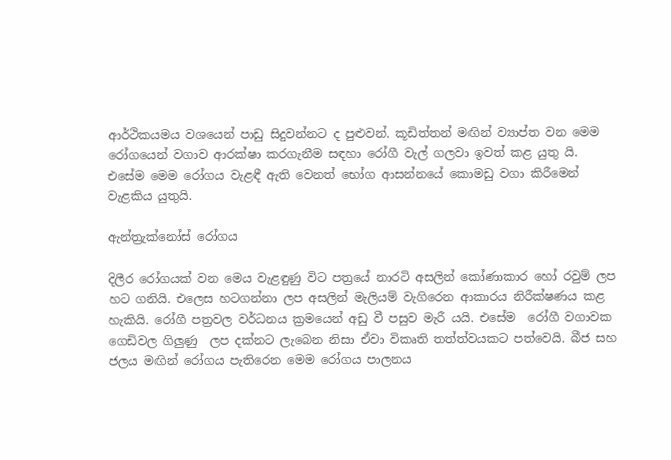ආර්ථිකයමය වශයෙන් පාඩු සිදුවන්නට ද පුළුවන්. කූඩිත්තන් මඟින් ව්‍යාප්ත වන මෙම රෝගයෙන් වගාව ආරක්ෂා කරගැනීම සඳහා රෝගී වැල් ගලවා ඉවත් කළ යුතු යි. එසේම මෙම රෝගය වැළඳී ඇති වෙනත් භෝග ආසන්නයේ කොමඩු වගා කිරීමෙන් වැළකිය යුතුයි.

ඇන්ත්‍රැක්නෝස් රෝගය

දිලීර රෝගයක් වන මෙය වැළඳුණු විට පත්‍රයේ නාරටි අසලින් කෝණාකාර හෝ රවුම් ලප හට ගනියි. එලෙස හටගන්නා ලප අසලින් මැලියම් වැගිරෙන ආකාරය නිරීක්ෂණය කළ හැකියි. රෝගී පත්‍රවල වර්ධනය ක්‍රමයෙන් අඩු වී පසුව මැරී යයි. එසේම  රෝගී වගාවක ගෙඩිවල ගිලුණු  ලප දක්නට ලැබෙන නිසා ඒවා විකෘති තත්ත්වයකට පත්වෙයි. බීජ සහ  ජලය මඟින් රෝගය පැතිරෙන මෙම රෝගය පාලනය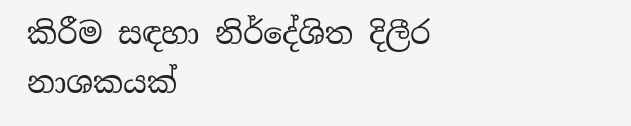කිරීම සඳහා නිර්දේශිත දිලීර නාශකයක්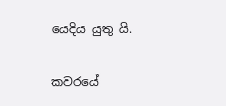යෙදිය යුතු යි.

කවරයේ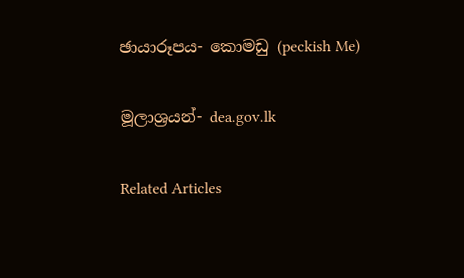ඡායාරූපය- කොමඩු (peckish Me)

මූලාශ්‍රයන්- dea.gov.lk

Related Articles